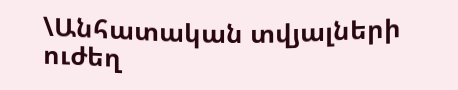\Անհատական տվյալների ուժեղ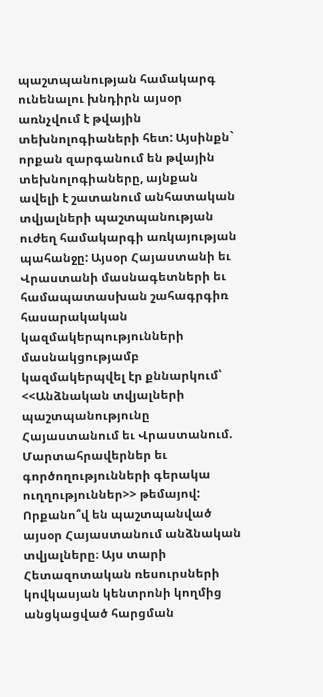պաշտպանության համակարգ ունենալու խնդիրն այսօր առնչվում է թվային տեխնոլոգիաների հետ: Այսինքն` որքան զարգանում են թվային տեխնոլոգիաները, այնքան ավելի է շատանում անհատական տվյալների պաշտպանության ուժեղ համակարգի առկայության պահանջը: Այսօր Հայաստանի եւ Վրաստանի մասնագետների եւ համապատասխան շահագրգիռ հասարակական կազմակերպությունների մասնակցությամբ կազմակերպվել էր քննարկում՝ <<Անձնական տվյալների պաշտպանությունը Հայաստանում եւ Վրաստանում. Մարտահրավերներ եւ գործողությունների գերակա ուղղություններ>> թեմայով:
Որքանո՞վ են պաշտպանված այսօր Հայաստանում անձնական տվյալները։ Այս տարի Հետազոտական ռեսուրսների կովկասյան կենտրոնի կողմից անցկացված հարցման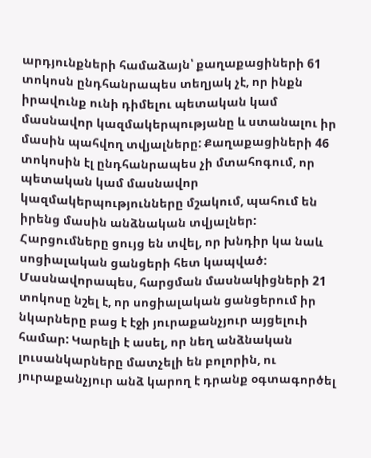արդյունքների համաձայն՝ քաղաքացիների 61 տոկոսն ընդհանրապես տեղյակ չէ, որ ինքն իրավունք ունի դիմելու պետական կամ մասնավոր կազմակերպությանը և ստանալու իր մասին պահվող տվյալները: Քաղաքացիների 46 տոկոսին էլ ընդհանրապես չի մտահոգում, որ պետական կամ մասնավոր կազմակերպությունները մշակում, պահում են իրենց մասին անձնական տվյալներ:
Հարցումները ցույց են տվել, որ խնդիր կա նաև սոցիալական ցանցերի հետ կապված: Մասնավորապես, հարցման մասնակիցների 21 տոկոսը նշել է, որ սոցիալական ցանցերում իր նկարները բաց է էջի յուրաքանչյուր այցելուի համար: Կարելի է ասել, որ նեղ անձնական լուսանկարները մատչելի են բոլորին, ու յուրաքանչյուր անձ կարող է դրանք օգտագործել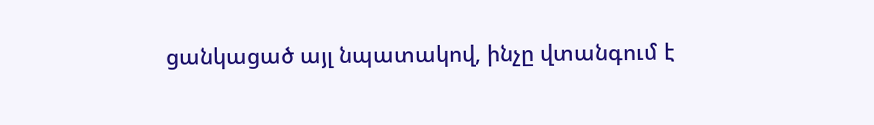ցանկացած այլ նպատակով, ինչը վտանգում է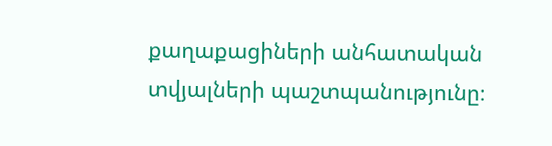քաղաքացիների անհատական տվյալների պաշտպանությունը։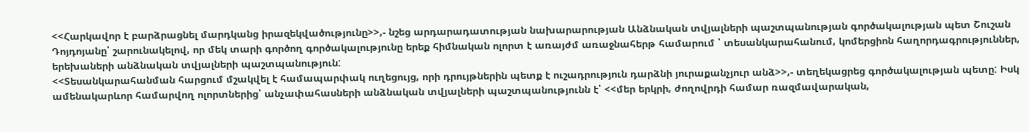<<Հարկավոր է բարձրացնել մարդկանց իրազեկվածությունը>>,- նշեց արդարադատության նախարարության Անձնական տվյալների պաշտպանության գործակալության պետ Շուշան Դոյդոյանը՝ շարունակելով, որ մեկ տարի գործող գործակալությունը երեք հիմնական ոլորտ է առայժմ առաջնահերթ համարում ՝ տեսանկարահանում, կոմերցիոն հաղորդագրություններ, երեխաների անձնական տվյալների պաշտպանություն:
<<Տեսանկարահանման հարցում մշակվել է համապարփակ ուղեցույց, որի դրույթներին պետք է ուշադրություն դարձնի յուրաքանչյուր անձ>>,- տեղեկացրեց գործակալության պետը: Իսկ ամենակարևոր համարվող ոլորտներից՝ անչափահասների անձնական տվյալների պաշտպանությունն է՝ <<մեր երկրի, ժողովրդի համար ռազմավարական,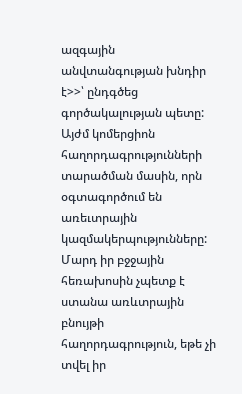ազգային անվտանգության խնդիր է>>՝ ընդգծեց գործակալության պետը:
Այժմ կոմերցիոն հաղորդագրությունների տարածման մասին, որն օգտագործում են առեւտրային կազմակերպությունները: Մարդ իր բջջային հեռախոսին չպետք է ստանա առևտրային բնույթի հաղորդագրություն, եթե չի տվել իր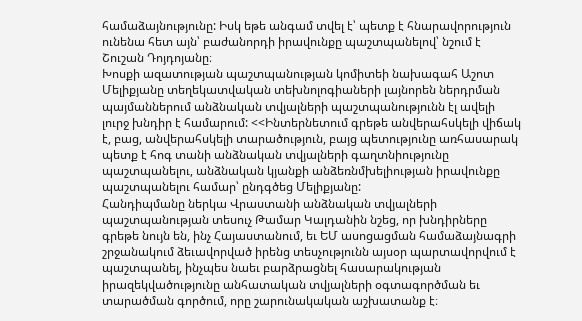համաձայնությունը: Իսկ եթե անգամ տվել է՝ պետք է հնարավորություն ունենա հետ այն՝ բաժանորդի իրավունքը պաշտպանելով՝ նշում է Շուշան Դոյդոյանը։
Խոսքի ազատության պաշտպանության կոմիտեի նախագահ Աշոտ Մելիքյանը տեղեկատվական տեխնոլոգիաների լայնորեն ներդրման պայմաններում անձնական տվյալների պաշտպանությունն էլ ավելի լուրջ խնդիր է համարում: <<Ինտերնետում գրեթե անվերահսկելի վիճակ է, բաց, անվերահսկելի տարածություն, բայց պետությունը առհասարակ պետք է հոգ տանի անձնական տվյալների գաղտնիությունը պաշտպանելու, անձնական կյանքի անձեռնմխելիության իրավունքը պաշտպանելու համար՝ ընդգծեց Մելիքյանը:
Հանդիպմանը ներկա Վրաստանի անձնական տվյալների պաշտպանության տեսուչ Թամար Կալդանին նշեց, որ խնդիրները գրեթե նույն են, ինչ Հայաստանում, եւ ԵՄ ասոցացման համաձայնագրի շրջանակում ձեւավորված իրենց տեսչությունն այսօր պարտավորվում է պաշտպանել, ինչպես նաեւ բարձրացնել հասարակության իրազեկվածությունը անհատական տվյալների օգտագործման եւ տարածման գործում, որը շարունակական աշխատանք է։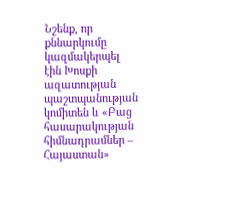Նշենք, որ քննարկումը կազմակերպել էին Խոսքի ազատության պաշտպանության կոմիտեն և «Բաց հասարակության հիմնադրամներ – Հայաստան»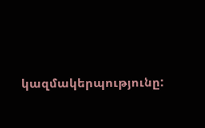կազմակերպությունը: